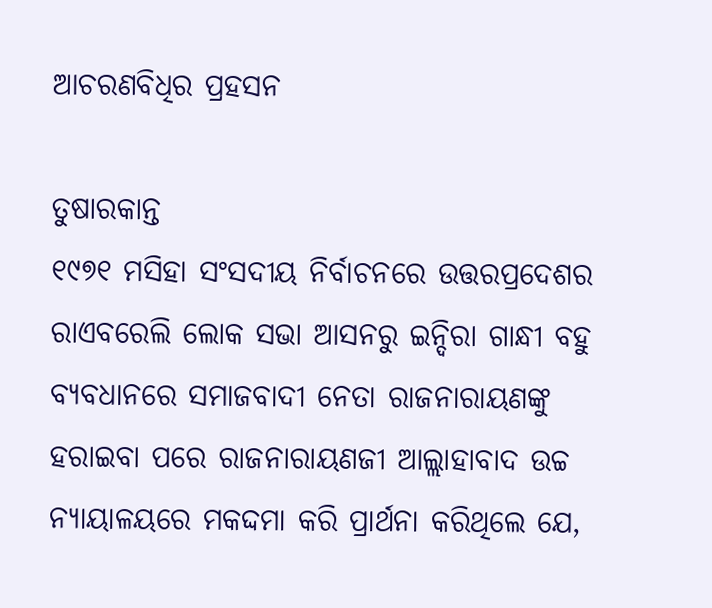ଆଚରଣବିଧିର ପ୍ରହସନ

ତୁଷାରକାନ୍ତ
୧୯୭୧ ମସିହା ସଂସଦୀୟ ନିର୍ବାଚନରେ ଉତ୍ତରପ୍ରଦେଶର ରାଏବରେଲି ଲୋକ ସଭା ଆସନରୁ ଇନ୍ଦିରା ଗାନ୍ଧୀ ବହୁ ବ୍ୟବଧାନରେ ସମାଜବାଦୀ ନେତା ରାଜନାରାୟଣଙ୍କୁ ହରାଇବା ପରେ ରାଜନାରାୟଣଜୀ ଆଲ୍ଲାହାବାଦ ଉଚ୍ଚ ନ୍ୟାୟାଳୟରେ ମକଦ୍ଦମା କରି ପ୍ରାର୍ଥନା କରିଥିଲେ ଯେ,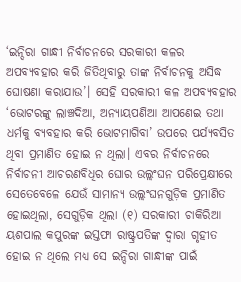‘ଇନ୍ଦିରା ଗାନ୍ଧୀ ନିର୍ବାଚନରେ ସରକାରୀ କଳର ଅପବ୍ୟବହାର କରି ଜିତିଥିବାରୁ ତାଙ୍କ ନିର୍ବାଚନକୁ ଅସିଦ୍ଧ ଘୋଷଣା କରାଯାଉ’। ସେହି ସରକାରୀ କଳ ଅପବ୍ୟବହାର ‘ଭୋଟରଙ୍କୁ ଲାଞ୍ଚଦିଆ, ଅନ୍ୟାୟପଣିଆ ଆପଣେଇ ତଥା ଧର୍ମକୁ ବ୍ୟବହାର କରି ଭୋଟମାଗିବା’ ଉପରେ ପର୍ଯ୍ୟବସିତ ଥିବା ପ୍ରମାଣିତ ହୋଇ ନ ଥିଲା। ଏବର ନିର୍ବାଚନରେ ନିର୍ବାଚନୀ ଆଚରଣବିଧିର ଘୋର ଉଲ୍ଲଂଘନ ପରିପ୍ରେକ୍ଷୀରେ ସେତେବେଳେ ଯେଉଁ ସାମାନ୍ୟ ଉଲ୍ଲଂଘନଗୁଡ଼ିକ ପ୍ରମାଣିତ ହୋଇଥିଲା, ସେଗୁଡ଼ିକ ଥିଲା (୧) ସରକାରୀ ଚାକିରିଆ ୟଶପାଲ କପୁରଙ୍କ ଇସ୍ତଫା ରାଷ୍ଟ୍ରପତିଙ୍କ ଦ୍ୱାରା ଗୃହୀତ ହୋଇ ନ ଥିଲେ ମଧ୍ୟ ସେ ଇନ୍ଦିରା ଗାନ୍ଧୀଙ୍କ ପାଇଁ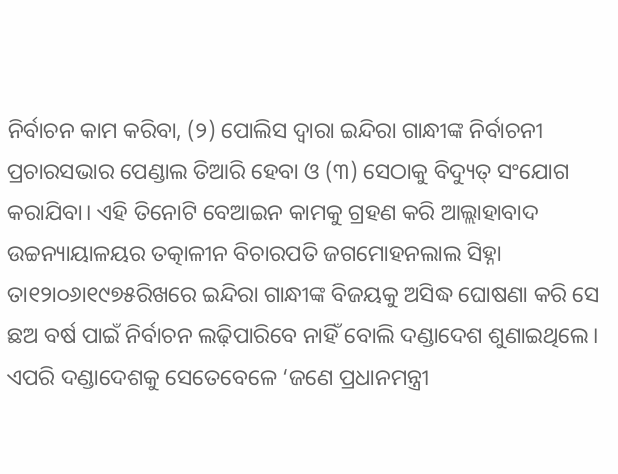ନିର୍ବାଚନ କାମ କରିବା, (୨) ପୋଲିସ ଦ୍ୱାରା ଇନ୍ଦିରା ଗାନ୍ଧୀଙ୍କ ନିର୍ବାଚନୀ ପ୍ରଚାରସଭାର ପେଣ୍ଡାଲ ତିଆରି ହେବା ଓ (୩) ସେଠାକୁ ବିଦ୍ୟୁତ୍‌ ସଂଯୋଗ କରାଯିବା। ଏହି ତିନୋଟି ବେଆଇନ କାମକୁ ଗ୍ରହଣ କରି ଆଲ୍ଲାହାବାଦ ଉଚ୍ଚନ୍ୟାୟାଳୟର ତତ୍କାଳୀନ ବିଚାରପତି ଜଗମୋହନଲାଲ ସିହ୍ନା ତା୧୨ା୦୬ା୧୯୭୫ରିଖରେ ଇନ୍ଦିରା ଗାନ୍ଧୀଙ୍କ ବିଜୟକୁ ଅସିଦ୍ଧ ଘୋଷଣା କରି ସେ ଛଅ ବର୍ଷ ପାଇଁ ନିର୍ବାଚନ ଲଢ଼ିପାରିବେ ନାହିଁ ବୋଲି ଦଣ୍ଡାଦେଶ ଶୁଣାଇଥିଲେ। ଏପରି ଦଣ୍ଡାଦେଶକୁ ସେତେବେଳେ ‘ଜଣେ ପ୍ରଧାନମନ୍ତ୍ରୀ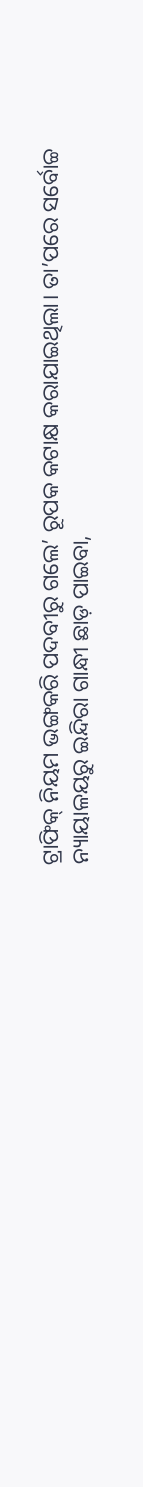ଟ୍ରାଫିକ୍‌ ନିୟମ ଭଙ୍ଗକରି ପଦବୀରୁ ଗଲେ’ ରୂପକ କଟାକ୍ଷ କରାଯାଇଥିଲା। ତା’ପରେ ସର୍ବୋଚ୍ଚ ନ୍ୟାୟାଳୟରୁ ଇନ୍ଦିରା ଗାନ୍ଧୀ ଛାଡ଼ ପାଇବା,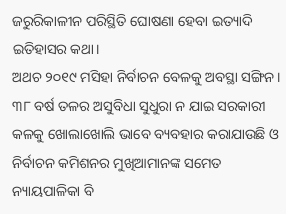ଜରୁରିକାଳୀନ ପରିସ୍ଥିତି ଘୋଷଣା ହେବା ଇତ୍ୟାଦି ଇତିହାସର କଥା।
ଅଥଚ ୨୦୧୯ ମସିହା ନିର୍ବାଚନ ବେଳକୁ ଅବସ୍ଥା ସଙ୍ଗିନ। ୩୮ ବର୍ଷ ତଳର ଅସୁବିଧା ସୁଧୁରା ନ ଯାଇ ସରକାରୀ କଳକୁ ଖୋଲାଖୋଲି ଭାବେ ବ୍ୟବହାର କରାଯାଉଛି ଓ ନିର୍ବାଚନ କମିଶନର ମୁଖିଆମାନଙ୍କ ସମେତ ନ୍ୟାୟପାଳିକା ବି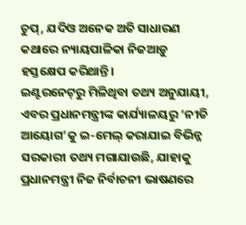ଚୁପ୍‌, ଯଦିଓ ଅନେକ ଅତି ସାଧାରଣ କଥାରେ ନ୍ୟାୟପାଳିକା ନିଜଆଡ଼ୁ ହସ୍ତକ୍ଷେପ କରିଥାନ୍ତି।
ଇଣ୍ଟରନେଟ୍‌ରୁ ମିଳିଥିବା ତଥ୍ୟ ଅନୁଯାୟୀ, ଏବର ପ୍ରଧାନମନ୍ତ୍ରୀଙ୍କ କାର୍ଯ୍ୟାଳୟରୁ ‘ନୀତି ଆୟୋଗ’କୁ ଇ-ମେଲ୍‌ କରାଯାଇ ବିଭିନ୍ନ ସରକାରୀ ତଥ୍ୟ ମଗାଯାଉଛି, ଯାହାକୁ ପ୍ରଧାନମନ୍ତ୍ରୀ ନିଜ ନିର୍ବାଚନୀ ଭାଷଣରେ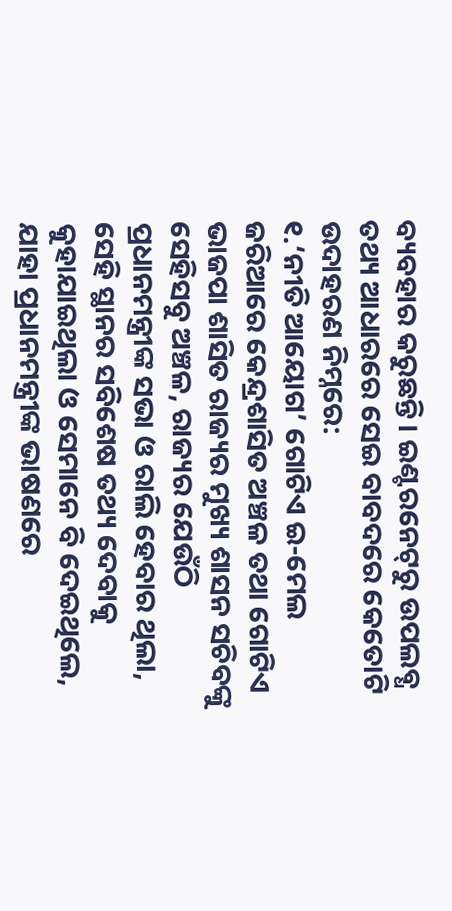ବ୍ୟବହାର କରୁଛନ୍ତି। ଇଣ୍ଟରନେଟ୍‌ରୁ ଉପଲବ୍ଧ ତଥ୍ୟ ଆଧାରରେ ସେଇ ବାବଦରେ କେତୋଟି ଉଦାହରଣ ନିମ୍ନରେ:
୧.‘ନୀତି ଆୟୋଗ’ ଗୋଟିଏ ଇ-ମେଲ ଜରିଆରେ କେନ୍ଦ୍ରଶାସିତ ଅଞ୍ଚଳ ତଥା ଗୋଟିଏ ଭାଜପା ଶାସିତ ରାଜ୍ୟର ମୁଖ୍ୟ ଶାସନ ସଚିବଙ୍କୁ ସେହିସବୁ ଅଞ୍ଚଳ, ରାଜ୍ୟର ଯେଉଁଠି ପ୍ରଧାନମନ୍ତ୍ରୀଙ୍କ ସଭା ଓ ରାଲି ହେବାର ଥିଲା, ସେହି ସ୍ଥାନର ସବିଶେଷ ତଥ୍ୟ ଦେବାକୁ କୁହାଯାଇଥିଲା ଓ ସେମାନେ ବି ଦେଇଥିଲେ, ଯାହା ପ୍ରଧାନମନ୍ତ୍ରୀଙ୍କ ଭାଷଣରେ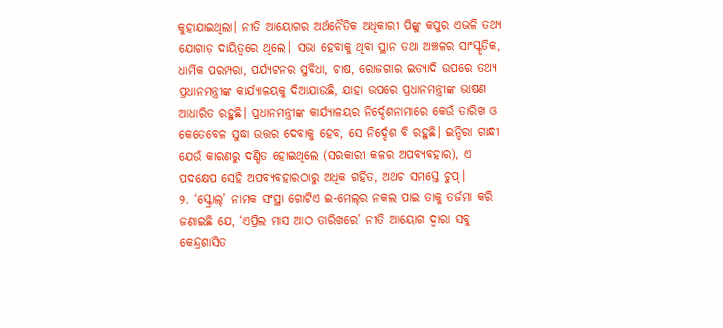କୁହାଯାଇଥିଲା। ନୀତି ଆୟୋଗର ଅର୍ଥନୈତିକ ଅଧିକାରୀ ପିଙ୍କୁ କପୁର ଏଭଳି ତଥ୍ୟ ଯୋଗାଡ଼ ଦାୟିତ୍ୱରେ ଥିଲେ। ସଭା ହେବାକୁ ଥିବା ସ୍ଥାନ ତଥା ଅଞ୍ଚଳର ସାଂସ୍କୃତିକ, ଧାର୍ମିକ ପରମ୍ପରା, ପର୍ଯ୍ୟଟନର ସୁବିଧା, ଚାଷ, ରୋଜଗାର ଇତ୍ୟାଦି ଉପରେ ତଥ୍ୟ ପ୍ରଧାନମନ୍ତ୍ରୀଙ୍କ କାର୍ଯ୍ୟାଳୟକୁ ଦିଆଯାଉଛି, ଯାହା ଉପରେ ପ୍ରଧାନମନ୍ତ୍ରୀଙ୍କ ଭାଷଣ ଆଧାରିତ ରହୁଛି। ପ୍ରଧାନମନ୍ତ୍ରୀଙ୍କ କାର୍ଯ୍ୟାଳୟର ନିର୍ଦ୍ଦେଶନାମାରେ କେଉଁ ତାରିଖ ଓ କେତେବେଳ ସୁଦ୍ଧା ଉତ୍ତର ଦେବାକୁ ହେବ, ସେ ନିର୍ଦ୍ଦେଶ ବି ରହୁଛି। ଇନ୍ଦିରା ଗାନ୍ଧୀ ଯେଉଁ କାରଣରୁ ଦଣ୍ଡିତ ହୋଇଥିଲେ (ସରକାରୀ କଳର ଅପବ୍ୟବହାର), ଏ ପଦକ୍ଷେପ ସେହି ଅପବ୍ୟବହାରଠାରୁ ଅଧିକ ଗର୍ହିତ, ଅଥଚ ସମସ୍ତେ ଚୁପ୍‌।
୨. ‘ସ୍କ୍ରୋଲ୍‌’ ନାମକ ସଂସ୍ଥା ଗୋଟିଏ ଇ-ମେଲ୍‌ର ନକଲ ପାଇ ତାକୁ ତର୍ଜମା କରି ଜଣାଇଛି ଯେ, ‘ଏପ୍ରିଲ ମାସ ଆଠ ତାରିଖରେ’ ନୀତି ଆୟୋଗ ଦ୍ୱାରା ସବୁ କେନ୍ଦ୍ରଶାସିତ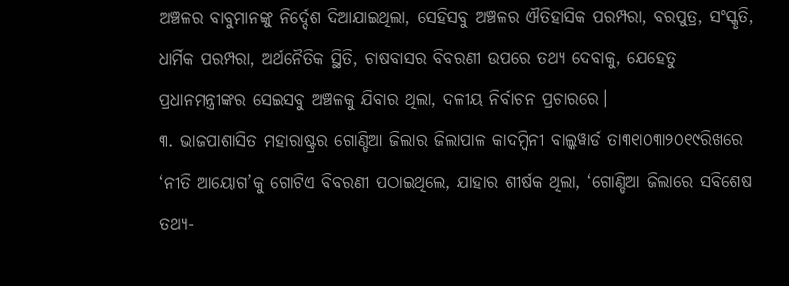ଅଞ୍ଚଳର ବାବୁମାନଙ୍କୁ ନିର୍ଦ୍ଦେଶ ଦିଆଯାଇଥିଲା, ସେହିସବୁ ଅଞ୍ଚଳର ଐତିହାସିକ ପରମ୍ପରା, ବରପୁତ୍ର, ସଂସ୍କୃତି, ଧାର୍ମିକ ପରମ୍ପରା, ଅର୍ଥନୈତିକ ସ୍ଥିତି, ଚାଷବାସର ବିବରଣୀ ଉପରେ ତଥ୍ୟ ଦେବାକୁ, ଯେହେତୁ ପ୍ରଧାନମନ୍ତ୍ରୀଙ୍କର ସେଇସବୁ ଅଞ୍ଚଳକୁ ଯିବାର ଥିଲା, ଦଳୀୟ ନିର୍ବାଚନ ପ୍ରଚାରରେ।
୩. ଭାଜପାଶାସିତ ମହାରାଷ୍ଟ୍ରର ଗୋଣ୍ଡିଆ ଜିଲାର ଜିଲାପାଳ କାଦମ୍ବିନୀ ବାଲ୍କୱାର୍ଡ ତା୩୧ା୦୩ା୨୦୧୯ରିଖରେ ‘ନୀତି ଆୟୋଗ’କୁ ଗୋଟିଏ ବିବରଣୀ ପଠାଇଥିଲେ, ଯାହାର ଶୀର୍ଷକ ଥିଲା, ‘ଗୋଣ୍ଡିଆ ଜିଲାରେ ସବିଶେଷ ତଥ୍ୟ-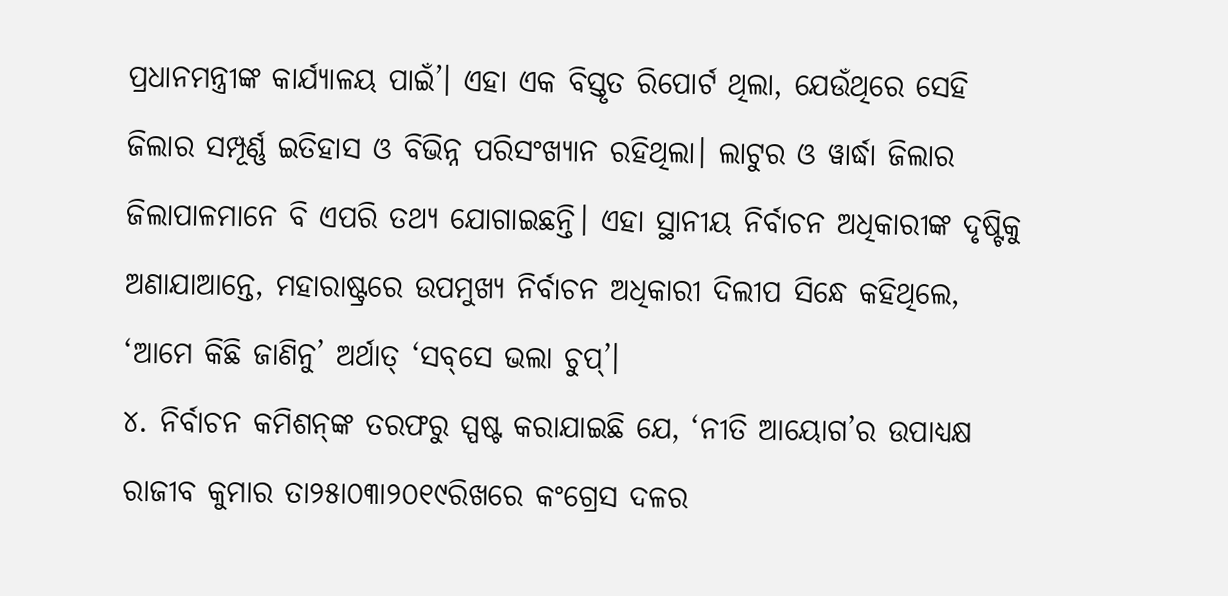ପ୍ରଧାନମନ୍ତ୍ରୀଙ୍କ କାର୍ଯ୍ୟାଳୟ ପାଇଁ’। ଏହା ଏକ ବିସ୍ତୃତ ରିପୋର୍ଟ ଥିଲା, ଯେଉଁଥିରେ ସେହି ଜିଲାର ସମ୍ପୂର୍ଣ୍ଣ ଇତିହାସ ଓ ବିଭିନ୍ନ ପରିସଂଖ୍ୟାନ ରହିଥିଲା। ଲାଟୁର ଓ ୱାର୍ଦ୍ଧା ଜିଲାର ଜିଲାପାଳମାନେ ବି ଏପରି ତଥ୍ୟ ଯୋଗାଇଛନ୍ତି। ଏହା ସ୍ଥାନୀୟ ନିର୍ବାଚନ ଅଧିକାରୀଙ୍କ ଦୃଷ୍ଟିକୁ ଅଣାଯାଆନ୍ତେ, ମହାରାଷ୍ଟ୍ରରେ ଉପମୁଖ୍ୟ ନିର୍ବାଚନ ଅଧିକାରୀ ଦିଲୀପ ସିନ୍ଧେ କହିଥିଲେ, ‘ଆମେ କିଛି ଜାଣିନୁ’ ଅର୍ଥାତ୍‌ ‘ସବ୍‌ସେ ଭଲା ଚୁପ୍‌’।
୪. ନିର୍ବାଚନ କମିଶନ୍‌ଙ୍କ ତରଫରୁ ସ୍ପଷ୍ଟ କରାଯାଇଛି ଯେ, ‘ନୀତି ଆୟୋଗ’ର ଉପାଧ୍ୟକ୍ଷ ରାଜୀବ କୁମାର ତା୨୫ା୦୩ା୨୦୧୯ରିଖରେ କଂଗ୍ରେସ ଦଳର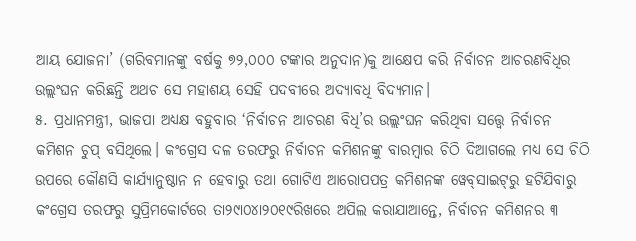ଆୟ ଯୋଜନା’ (ଗରିବମାନଙ୍କୁ ବର୍ଷକୁ ୭୨,୦୦୦ ଟଙ୍କାର ଅନୁଦାନ)କୁ ଆକ୍ଷେପ କରି ନିର୍ବାଚନ ଆଚରଣବିଧିର ଉଲ୍ଲଂଘନ କରିଛନ୍ତି ଅଥଚ ସେ ମହାଶୟ ସେହି ପଦବୀରେ ଅଦ୍ୟାବଧି ବିଦ୍ୟମାନ।
୫. ପ୍ରଧାନମନ୍ତ୍ରୀ, ଭାଜପା ଅଧ୍ୟକ୍ଷ ବହୁବାର ‘ନିର୍ବାଚନ ଆଚରଣ ବିଧି’ର ଉଲ୍ଲଂଘନ କରିଥିବା ସତ୍ତ୍ୱେ ନିର୍ବାଚନ କମିଶନ ଚୁପ୍‌ ବସିଥିଲେ। କଂଗ୍ରେସ ଦଳ ତରଫରୁ ନିର୍ବାଚନ କମିଶନଙ୍କୁ ବାରମ୍ବାର ଚିଠି ଦିଆଗଲେ ମଧ୍ୟ ସେ ଚିଠି ଉପରେ କୌଣସି କାର୍ଯ୍ୟାନୁଷ୍ଠାନ ନ ହେବାରୁ ତଥା ଗୋଟିଏ ଆରୋପପତ୍ର କମିଶନଙ୍କ ୱେବ୍‌ସାଇଟ୍‌ରୁ ହଟିଯିବାରୁ କଂଗ୍ରେସ ତରଫରୁ ସୁପ୍ରିମକୋର୍ଟରେ ତା୨୯ା୦୪ା୨୦୧୯ରିଖରେ ଅପିଲ କରାଯାଆନ୍ତେ, ନିର୍ବାଚନ କମିଶନର ୩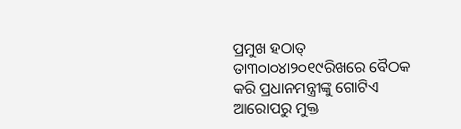ପ୍ରମୁଖ ହଠାତ୍‌ ତା୩୦ା୦୪ା୨୦୧୯ରିଖରେ ବୈଠକ କରି ପ୍ରଧାନମନ୍ତ୍ରୀଙ୍କୁ ଗୋଟିଏ ଆରୋପରୁ ମୁକ୍ତ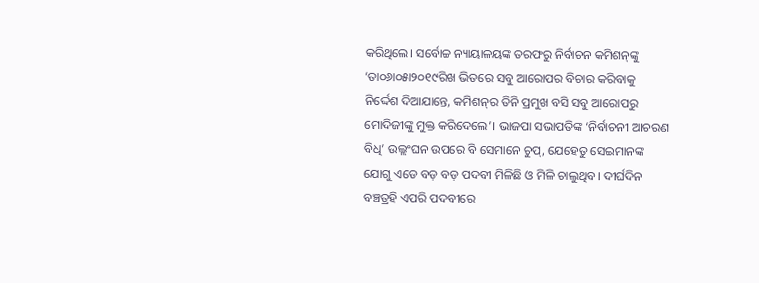କରିଥିଲେ। ସର୍ବୋଚ୍ଚ ନ୍ୟାୟାଳୟଙ୍କ ତରଫରୁ ନିର୍ବାଚନ କମିଶନ୍‌ଙ୍କୁ ‘ତା୦୬ା୦୫ା୨୦୧୯ରିଖ ଭିତରେ ସବୁ ଆରୋପର ବିଚାର କରିବାକୁ ନିର୍ଦ୍ଦେଶ ଦିଆଯାନ୍ତେ, କମିଶନ୍‌ର ତିନି ପ୍ରମୁଖ ବସି ସବୁ ଆରୋପରୁ ମୋଦିଜୀଙ୍କୁ ମୁକ୍ତ କରିଦେଲେ’। ଭାଜପା ସଭାପତିଙ୍କ ‘ନିର୍ବାଚନୀ ଆଚରଣ ବିଧି’ ଉଲ୍ଲଂଘନ ଉପରେ ବି ସେମାନେ ଚୁପ୍‌, ଯେହେତୁ ସେଇମାନଙ୍କ ଯୋଗୁ ଏଡେ ବଡ଼ ବଡ଼ ପଦବୀ ମିଳିଛି ଓ ମିଳି ଚାଲୁଥିବ। ଦୀର୍ଘଦିନ ବଞ୍ଚତ୍ରହି ଏପରି ପଦବୀରେ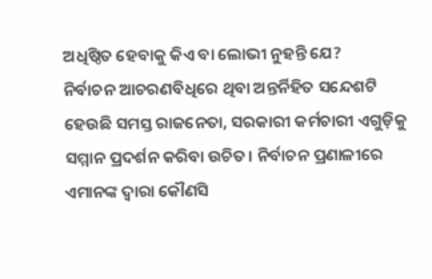ଅଧିଷ୍ଠିତ ହେବାକୁ କିଏ ବା ଲୋଭୀ ନୁହନ୍ତି ଯେ?
ନିର୍ବାଚନ ଆଚରଣବିଧିରେ ଥିବା ଅନ୍ତର୍ନିହିତ ସନ୍ଦେଶଟି ହେଉଛି ସମସ୍ତ ରାଜନେତା, ସରକାରୀ କର୍ମଚାରୀ ଏଗୁଡ଼ିକୁ ସମ୍ମାନ ପ୍ରଦର୍ଶନ କରିବା ଉଚିତ। ନିର୍ବାଚନ ପ୍ରଣାଳୀରେ ଏମାନଙ୍କ ଦ୍ୱାରା କୌଣସି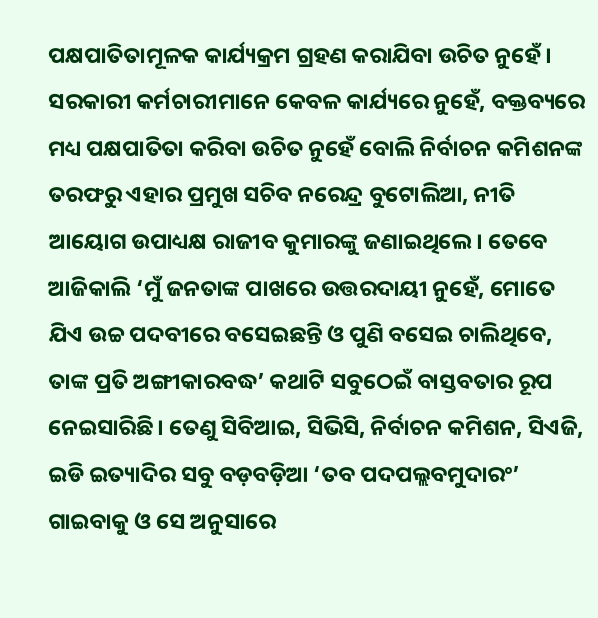ପକ୍ଷପାତିତାମୂଳକ କାର୍ଯ୍ୟକ୍ରମ ଗ୍ରହଣ କରାଯିବା ଉଚିତ ନୁହେଁ। ସରକାରୀ କର୍ମଚାରୀମାନେ କେବଳ କାର୍ଯ୍ୟରେ ନୁହେଁ, ବକ୍ତବ୍ୟରେ ମଧ୍ୟ ପକ୍ଷପାତିତା କରିବା ଉଚିତ ନୁହେଁ ବୋଲି ନିର୍ବାଚନ କମିଶନଙ୍କ ତରଫରୁ ଏହାର ପ୍ରମୁଖ ସଚିବ ନରେନ୍ଦ୍ର ବୁଟୋଲିଆ, ନୀତି ଆୟୋଗ ଉପାଧ୍ୟକ୍ଷ ରାଜୀବ କୁମାରଙ୍କୁ ଜଣାଇଥିଲେ। ତେବେ ଆଜିକାଲି ‘ମୁଁ ଜନତାଙ୍କ ପାଖରେ ଉତ୍ତରଦାୟୀ ନୁହେଁ, ମୋତେ ଯିଏ ଉଚ୍ଚ ପଦବୀରେ ବସେଇଛନ୍ତି ଓ ପୁଣି ବସେଇ ଚାଲିଥିବେ, ତାଙ୍କ ପ୍ରତି ଅଙ୍ଗୀକାରବଦ୍ଧ’ କଥାଟି ସବୁଠେଇଁ ବାସ୍ତବତାର ରୂପ ନେଇସାରିଛି। ତେଣୁ ସିବିଆଇ, ସିଭିସି, ନିର୍ବାଚନ କମିଶନ, ସିଏଜି, ଇଡି ଇତ୍ୟାଦିର ସବୁ ବଡ଼ବଡ଼ିଆ ‘ତବ ପଦପଲ୍ଲବମୁଦାରଂ’ ଗାଇବାକୁ ଓ ସେ ଅନୁସାରେ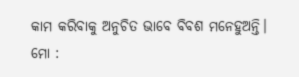କାମ କରିବାକୁ ଅନୁଚିତ ଭାବେ ବିବଶ ମନେହୁଅନ୍ତି।
ମୋ :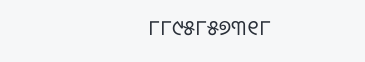୮୮୯୫୮୫୭୩୧୮